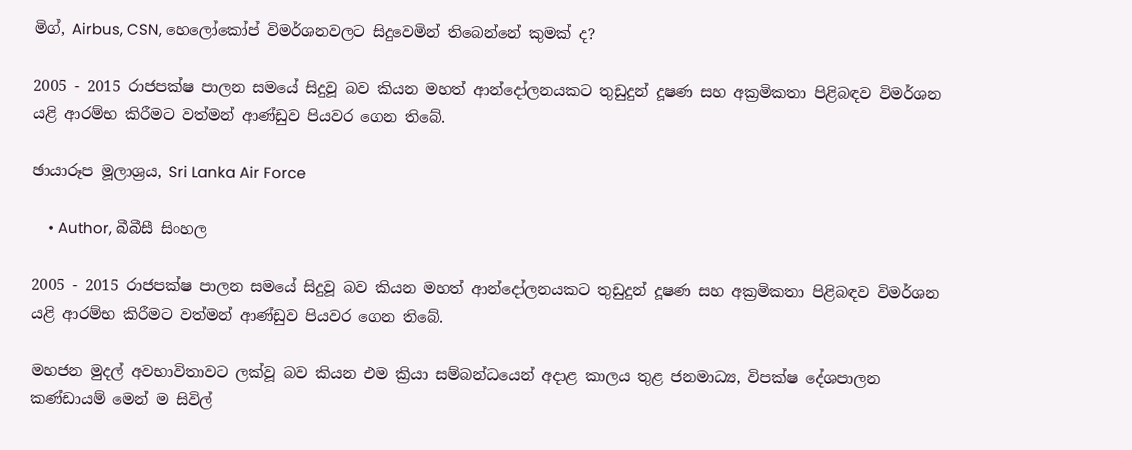මිග්, Airbus, CSN, හෙලෝකෝප් විමර්ශනවලට සිදුවෙමින් තිබෙන්නේ කුමක් ද?

2005 - 2015 රාජපක්ෂ පාලන සමයේ සිදුවූ බව කියන මහත් ආන්දෝලනයකට තුඩුදුන් දූෂණ සහ අක්‍රමිකතා පිළිබඳව විමර්ශන යළි ආරම්භ කිරීමට වත්මන් ආණ්ඩුව පියවර ගෙන තිබේ.

ඡායාරූප මූලාශ්‍රය, Sri Lanka Air Force

    • Author, බීබීසී සිංහල

2005 - 2015 රාජපක්ෂ පාලන සමයේ සිදුවූ බව කියන මහත් ආන්දෝලනයකට තුඩුදුන් දූෂණ සහ අක්‍රමිකතා පිළිබඳව විමර්ශන යළි ආරම්භ කිරීමට වත්මන් ආණ්ඩුව පියවර ගෙන තිබේ.

මහජන මුදල් අවභාවිතාවට ලක්වූ බව කියන එම ක්‍රියා සම්බන්ධයෙන් අදාළ කාලය තුළ ජනමාධ්‍ය, විපක්ෂ දේශපාලන කණ්ඩායම් මෙන් ම සිවිල්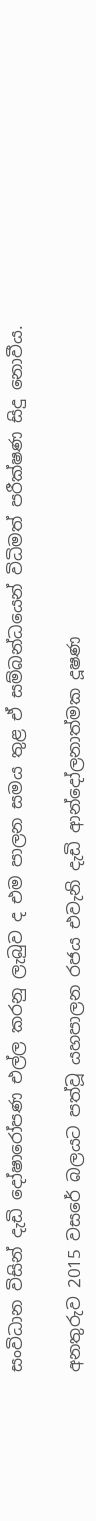සංවිධාන විසින් දැඩි දෝෂාරෝපණ එල්ල කරනු ලැබුව ද එම පාලන සමය තුළ ඒ සම්බන්ධයෙන් විධිමත් පරීක්ෂණ සිදු නොවීය.

අනතුරුව 2015 වසරේ බලයට පත්වූ යහපාලන රජය එවැනි දැඩි ආන්දෝලනාත්මක දූෂණ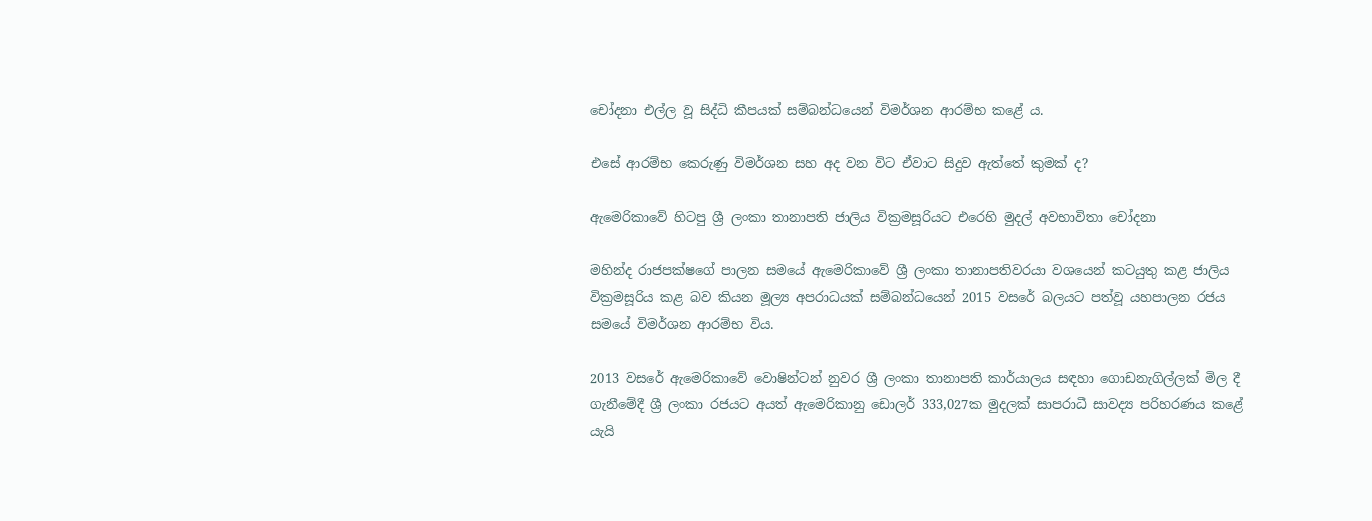චෝදනා එල්ල වූ සිද්ධි කීපයක් සම්බන්ධයෙන් විමර්ශන ආරම්භ කළේ ය.

එසේ ආරම්භ කෙරුණු විමර්ශන සහ අද වන විට ඒවාට සිදුව ඇත්තේ කුමක් ද?

ඇමෙරිකාවේ හිටපු ශ්‍රී ලංකා තානාපති ජාලිය වික්‍රමසූරියට එරෙහි මුදල් අවභාවිතා චෝදනා

මහින්ද රාජපක්ෂගේ පාලන සමයේ ඇමෙරිකාවේ ශ්‍රී ලංකා තානාපතිවරයා වශයෙන් කටයුතු කළ ජාලිය වික්‍රමසූරිය කළ බව කියන මූල්‍ය අපරාධයක් සම්බන්ධයෙන් 2015 වසරේ බලයට පත්වූ යහපාලන රජය සමයේ විමර්ශන ආරම්භ විය.

2013 වසරේ ඇමෙරිකාවේ වොෂින්ටන් නුවර ශ්‍රී ලංකා තානාපති කාර්යාලය සඳහා ගොඩනැගිල්ලක් මිල දී ගැනීමේදී ශ්‍රී ලංකා රජයට අයත් ඇමෙරිකානු ඩොලර් 333,027ක මුදලක් සාපරාධී සාවද්‍ය පරිහරණය කළේ යැයි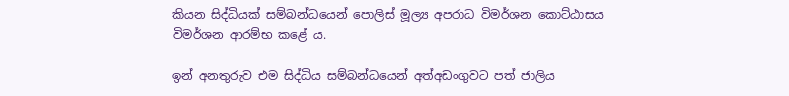කියන සිද්ධියක් සම්බන්ධයෙන් පොලිස් මූල්‍ය අපරාධ විමර්ශන කොට්ඨාසය විමර්ශන ආරම්භ කළේ ය.

ඉන් අනතුරුව එම සිද්ධිය සම්බන්ධයෙන් අත්අඩංගුවට පත් ජාලිය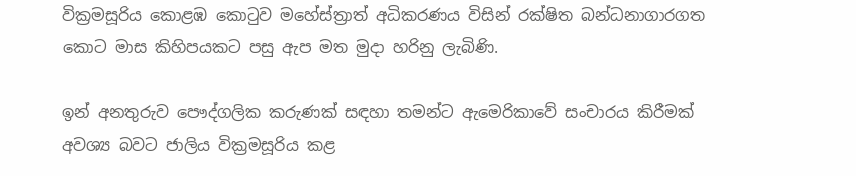වික්‍රමසූරිය කොළඹ කොටුව මහේස්ත්‍රාත් අධිකරණය විසින් රක්ෂිත බන්ධනාගාරගත කොට මාස කිහිපයකට පසු ඇප මත මුදා හරිනු ලැබිණි.

ඉන් අනතුරුව පෞද්ගලික කරුණක් සඳහා තමන්ට ඇමෙරිකාවේ සංචාරය කිරීමක් අවශ්‍ය බවට ජාලිය වික්‍රමසූරිය කළ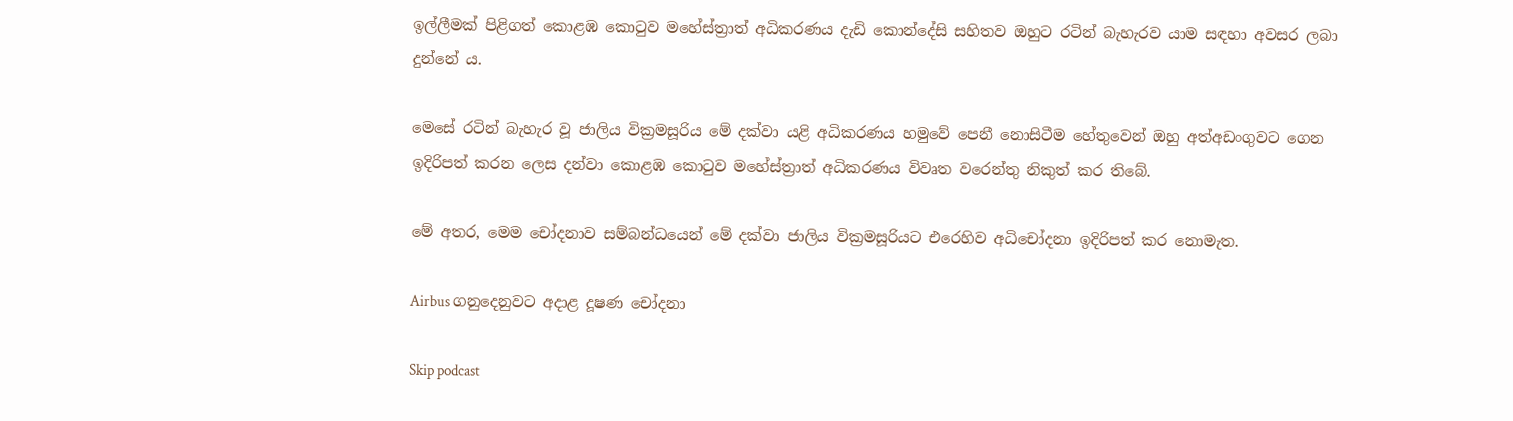ඉල්ලීමක් පිළිගත් කොළඹ කොටුව මහේස්ත්‍රාත් අධිකරණය දැඩි කොන්දේසි සහිතව ඔහුට රටින් බැහැරව යාම සඳහා අවසර ලබා දුන්නේ ය.

මෙසේ රටින් බැහැර වූ ජාලිය වික්‍රමසූරිය මේ දක්වා යළි අධිකරණය හමුවේ පෙනී නොසිටීම හේතුවෙන් ඔහු අත්අඩංගුවට ගෙන ඉදිරිපත් කරන ලෙස දන්වා කොළඹ කොටුව මහේස්ත්‍රාත් අධිකරණය විවෘත වරෙන්තු නිකුත් කර තිබේ.

මේ අතර, මෙම චෝදනාව සම්බන්ධයෙන් මේ දක්වා ජාලිය වික්‍රමසූරියට එරෙහිව අධිචෝදනා ඉදිරිපත් කර නොමැත.

Airbus ගනුදෙනුවට අදාළ දූෂණ චෝදනා

Skip podcast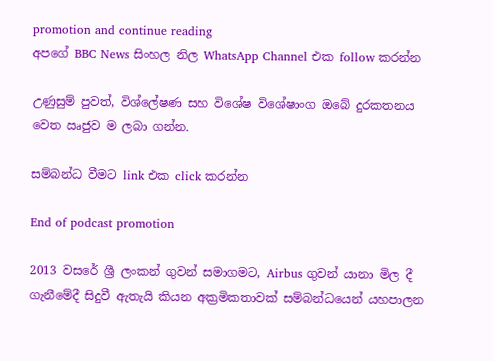promotion and continue reading
අපගේ BBC News සිංහල නිල WhatsApp Channel එක follow කරන්න

උණුසුම් පුවත්, විශ්ලේෂණ සහ විශේෂ විශේෂාංග ඔබේ දුරකතනය වෙත ඍජුව ම ලබා ගන්න.

සම්බන්ධ වීමට link එක click කරන්න

End of podcast promotion

2013 වසරේ ශ්‍රී ලංකන් ගුවන් සමාගමට, Airbus ගුවන් යානා මිල දී ගැනීමේදී සිදුවී ඇතැයි කියන අක්‍රමිකතාවක් සම්බන්ධයෙන් යහපාලන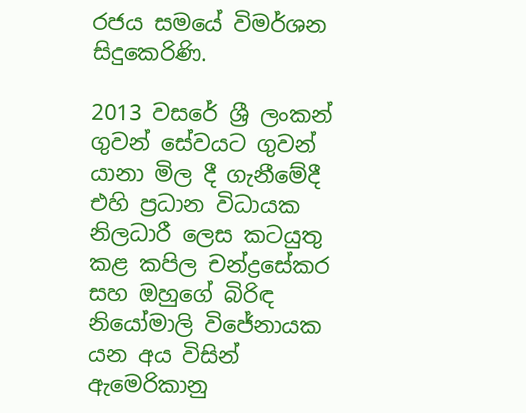රජය සමයේ විමර්ශන සිදුකෙරිණි.

2013 වසරේ ශ්‍රී ලංකන් ගුවන් සේවයට ගුවන් යානා මිල දී ගැනීමේදී එහි ප්‍රධාන විධායක නිලධාරී ලෙස කටයුතු කළ කපිල චන්ද්‍රසේකර සහ ඔහුගේ බිරිඳ නියෝමාලි විජේනායක යන අය විසින් ඇමෙරිකානු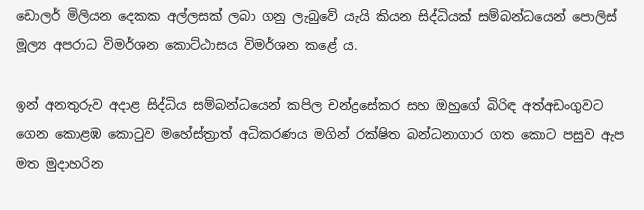ඩොලර් මිලියන දෙකක අල්ලසක් ලබා ගනු ලැබුවේ යැයි කියන සිද්ධියක් සම්බන්ධයෙන් පොලිස් මූල්‍ය අපරාධ විමර්ශන කොට්ඨාසය විමර්ශන කළේ ය.

ඉන් අනතුරුව අදාළ සිද්ධිය සම්බන්ධයෙන් කපිල චන්ද්‍රසේකර සහ ඔහුගේ බිරිඳ අත්අඩංගුවට ගෙන කොළඹ කොටුව මහේස්ත්‍රාත් අධිකරණය මගින් රක්ෂිත බන්ධනාගාර ගත කොට පසුව ඇප මත මුදාහරින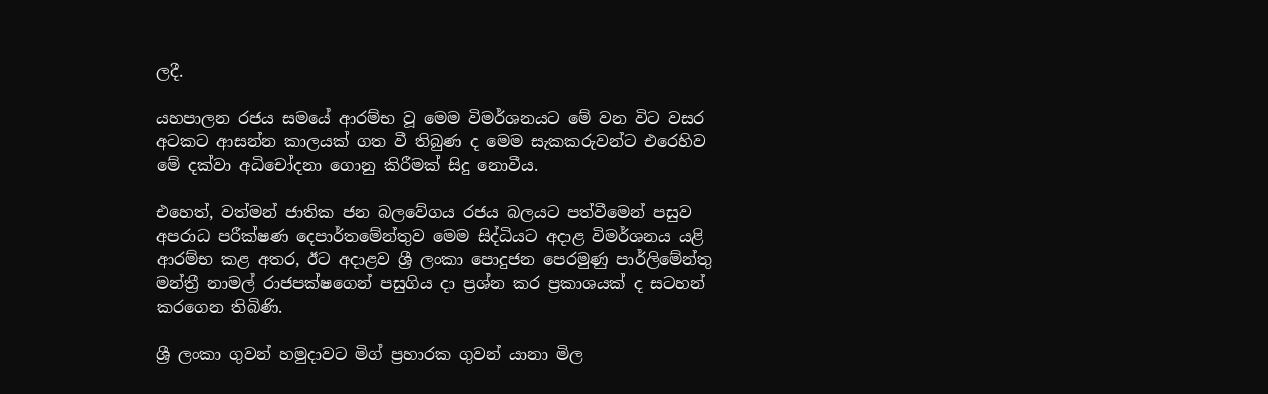ලදී.

යහපාලන රජය සමයේ ආරම්භ වූ මෙම විමර්ශනයට මේ වන විට වසර අටකට ආසන්න කාලයක් ගත වී තිබුණ ද මෙම සැකකරුවන්ට එරෙහිව මේ දක්වා අධිචෝදනා ගොනු කිරීමක් සිදු නොවීය.

එහෙත්, වත්මන් ජාතික ජන බලවේගය රජය බලයට පත්වීමෙන් පසුව අපරාධ පරීක්ෂණ දෙපාර්තමේන්තුව මෙම සිද්ධියට අදාළ විමර්ශනය යළි ආරම්භ කළ අතර, ඊට අදාළව ශ්‍රී ලංකා පොදුජන පෙරමුණු පාර්ලිමේන්තු මන්ත්‍රී නාමල් රාජපක්ෂගෙන් පසුගිය දා ප්‍රශ්න කර ප්‍රකාශයක් ද සටහන් කරගෙන තිබිණි.

ශ්‍රී ලංකා ගුවන් හමුදාවට මිග් ප්‍රහාරක ගුවන් යානා මිල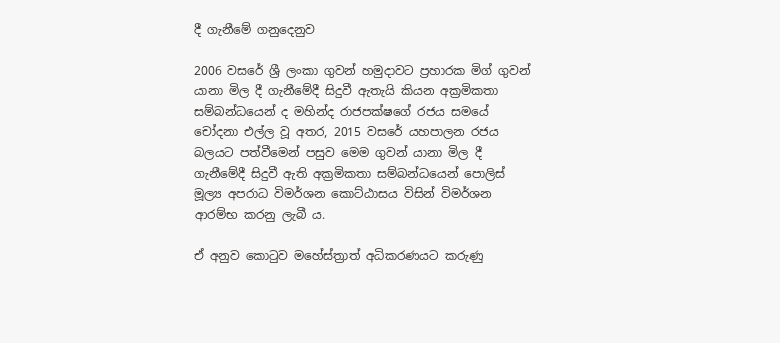දී ගැනීමේ ගනුදෙනුව

2006 වසරේ ශ්‍රී ලංකා ගුවන් හමුදාවට ප්‍රහාරක මිග් ගුවන් යානා මිල දී ගැනීමේදී සිදුවී ඇතැයි කියන අක්‍රමිකතා සම්බන්ධයෙන් ද මහින්ද රාජපක්ෂගේ රජය සමයේ චෝදනා එල්ල වූ අතර, 2015 වසරේ යහපාලන රජය බලයට පත්වීමෙන් පසුව මෙම ගුවන් යානා මිල දී ගැනීමේදී සිදුවී ඇති අක්‍රමිකතා සම්බන්ධයෙන් පොලිස් මූල්‍ය අපරාධ විමර්ශන කොට්ඨාසය විසින් විමර්ශන ආරම්භ කරනු ලැබී ය.

ඒ අනුව කොටුව මහේස්ත්‍රාත් අධිකරණයට කරුණු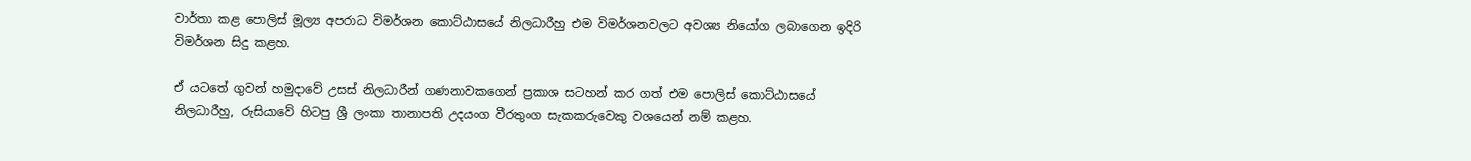වාර්තා කළ පොලිස් මූල්‍ය අපරාධ විමර්ශන කොට්ඨාසයේ නිලධාරීහු එම විමර්ශනවලට අවශ්‍ය නියෝග ලබාගෙන ඉදිරි විමර්ශන සිදු කළහ.

ඒ යටතේ ගුවන් හමුදාවේ උසස් නිලධාරීන් ගණනාවකගෙන් ප්‍රකාශ සටහන් කර ගත් එම පොලිස් කොට්ඨාසයේ නිලධාරීහු, රුසියාවේ හිටපු ශ්‍රී ලංකා තානාපති උදයංග වීරතුංග සැකකරුවෙකු වශයෙන් නම් කළහ.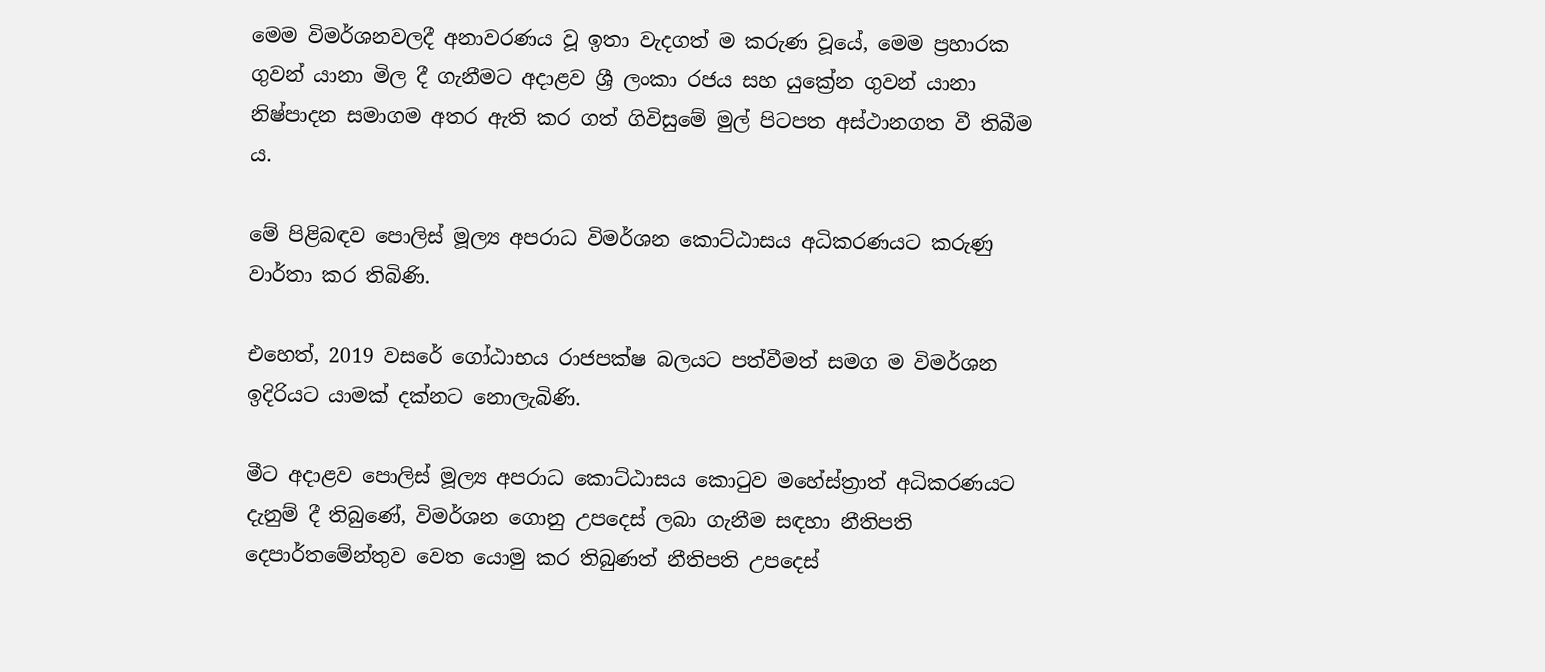මෙම විමර්ශනවලදී අනාවරණය වූ ඉතා වැදගත් ම කරුණ වූයේ, මෙම ප්‍රහාරක ගුවන් යානා මිල දී ගැනීමට අදාළව ශ්‍රී ලංකා රජය සහ යුක්‍රේන ගුවන් යානා නිෂ්පාදන සමාගම අතර ඇති කර ගත් ගිවිසුමේ මුල් පිටපත අස්ථානගත වී තිබීම ය.

මේ පිළිබඳව පොලිස් මූල්‍ය අපරාධ විමර්ශන කොට්ඨාසය අධිකරණයට කරුණු වාර්තා කර තිබිණි.

එහෙත්, 2019 වසරේ ගෝඨාභය රාජපක්ෂ බලයට පත්වීමත් සමග ම විමර්ශන ඉදිරියට යාමක් දක්නට නොලැබිණි.

මීට අදාළව පොලිස් මූල්‍ය අපරාධ කොට්ඨාසය කොටුව මහේස්ත්‍රාත් අධිකරණයට දැනුම් දී තිබුණේ, විමර්ශන ගොනු උපදෙස් ලබා ගැනීම සඳහා නීතිපති දෙපාර්තමේන්තුව වෙත යොමු කර තිබුණත් නීතිපති උපදෙස්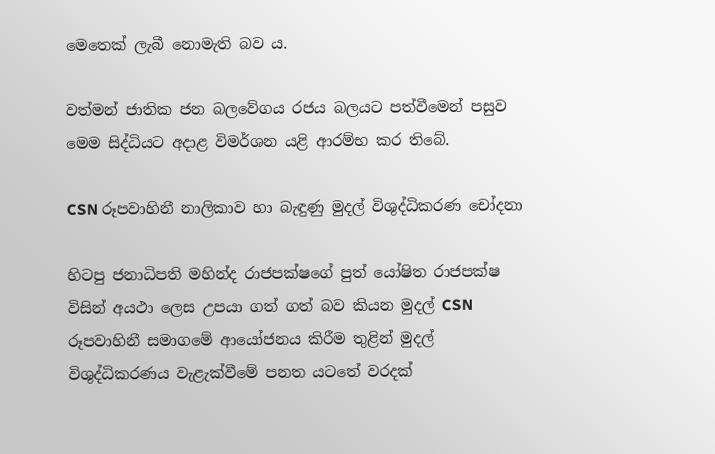මෙතෙක් ලැබී නොමැති බව ය.

වත්මන් ජාතික ජන බලවේගය රජය බලයට පත්වීමෙන් පසුව මෙම සිද්ධියට අදාළ විමර්ශන යළි ආරම්භ කර තිබේ.

CSN රූපවාහිනී නාලිකාව හා බැඳුණු මුදල් විශුද්ධිකරණ චෝදනා

හිටපු ජනාධිපති මහින්ද රාජපක්ෂගේ පුත් යෝෂිත රාජපක්ෂ විසින් අයථා ලෙස උපයා ගත් ගත් බව කියන මුදල් CSN රූපවාහිනී සමාගමේ ආයෝජනය කිරීම තුළින් මුදල් විශුද්ධිකරණය වැළැක්වීමේ පනත යටතේ වරදක්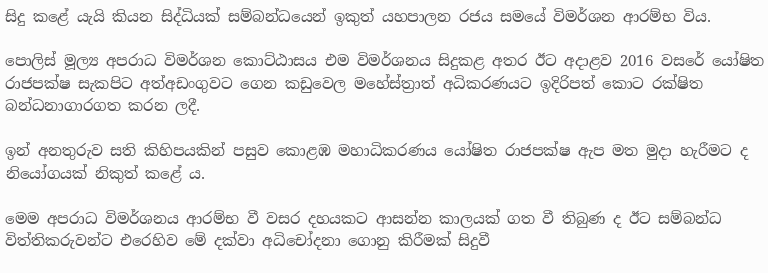සිදු කළේ යැයි කියන සිද්ධියක් සම්බන්ධයෙන් ඉකුත් යහපාලන රජය සමයේ විමර්ශන ආරම්භ විය.

පොලිස් මූල්‍ය අපරාධ විමර්ශන කොට්ඨාසය එම විමර්ශනය සිදුකළ අතර ඊට අදාළව 2016 වසරේ යෝෂිත රාජපක්ෂ සැකපිට අත්අඩංගුවට ගෙන කඩුවෙල මහේස්ත්‍රාත් අධිකරණයට ඉදිරිපත් කොට රක්ෂිත බන්ධනාගාරගත කරන ලදී.

ඉන් අනතුරුව සති කිහිපයකින් පසුව කොළඹ මහාධිකරණය යෝෂිත රාජපක්ෂ ඇප මත මුදා හැරීමට ද නියෝගයක් නිකුත් කළේ ය.

මෙම අපරාධ විමර්ශනය ආරම්භ වී වසර දහයකට ආසන්න කාලයක් ගත වී තිබුණ ද ඊට සම්බන්ධ විත්තිකරුවන්ට එරෙහිව මේ දක්වා අධිචෝදනා ගොනු කිරීමක් සිදුවී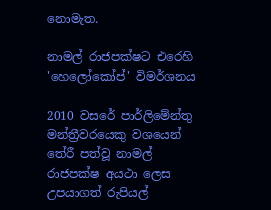නොමැත.

නාමල් රාජපක්ෂට එරෙහි 'හෙලෝකෝප්' විමර්ශනය

2010 වසරේ පාර්ලිමේන්තු මන්ත්‍රීවරයෙකු වශයෙන් තේරී පත්වූ නාමල් රාජපක්ෂ අයථා ලෙස උපයාගත් රුපියල්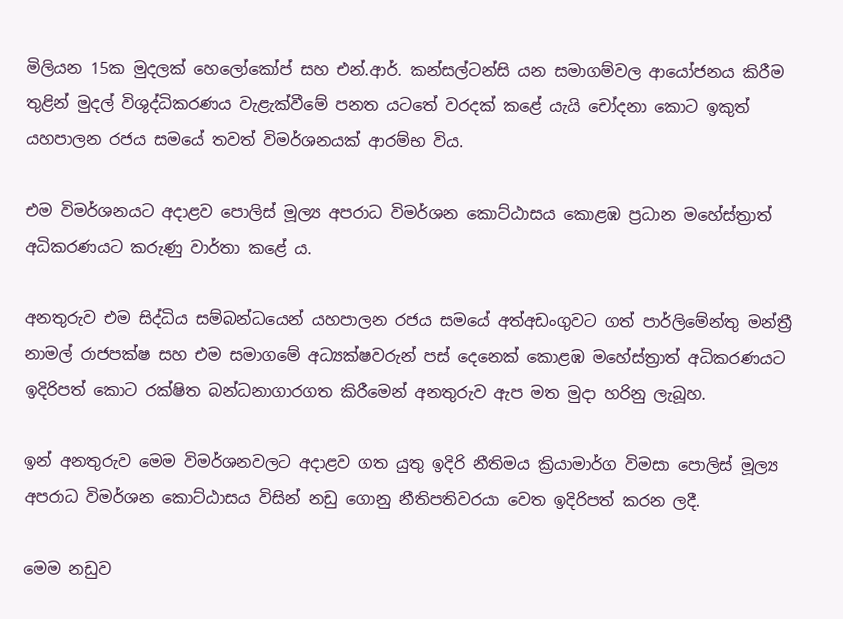මිලියන 15ක මුදලක් හෙලෝකෝප් සහ එන්.ආර්. කන්සල්ටන්සි යන සමාගම්වල ආයෝජනය කිරීම තුළින් මුදල් විශුද්ධිකරණය වැළැක්වීමේ පනත යටතේ වරදක් කළේ යැයි චෝදනා කොට ඉකුත් යහපාලන රජය සමයේ තවත් විමර්ශනයක් ආරම්භ විය.

එම විමර්ශනයට අදාළව පොලිස් මූල්‍ය අපරාධ විමර්ශන කොට්ඨාසය කොළඹ ප්‍රධාන මහේස්ත්‍රාත් අධිකරණයට කරුණු වාර්තා කළේ ය.

අනතුරුව එම සිද්ධිය සම්බන්ධයෙන් යහපාලන රජය සමයේ අත්අඩංගුවට ගත් පාර්ලිමේන්තු මන්ත්‍රී නාමල් රාජපක්ෂ සහ එම සමාගමේ අධ්‍යක්ෂවරුන් පස් දෙනෙක් කොළඹ මහේස්ත්‍රාත් අධිකරණයට ඉදිරිපත් කොට රක්ෂිත බන්ධනාගාරගත කිරීමෙන් අනතුරුව ඇප මත මුදා හරිනු ලැබූහ.

ඉන් අනතුරුව මෙම විමර්ශනවලට අදාළව ගත යුතු ඉදිරි නීතිමය ක්‍රියාමාර්ග විමසා පොලිස් මූල්‍ය අපරාධ විමර්ශන කොට්ඨාසය විසින් නඩු ගොනු නීතිපතිවරයා වෙත ඉදිරිපත් කරන ලදී.

මෙම නඩුව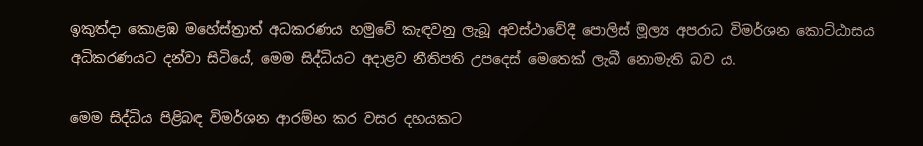ඉකුත්දා කොළඹ මහේස්ත්‍රාත් අධකරණය හමුවේ කැඳවනු ලැබූ අවස්ථාවේදී පොලිස් මූල්‍ය අපරාධ විමර්ශන කොට්ඨාසය අධිකරණයට දන්වා සිටියේ, මෙම සිද්ධියට අදාළව නීතිපති උපදෙස් මෙතෙක් ලැබී නොමැති බව ය.

මෙම සිද්ධිය පිළිබඳ විමර්ශන ආරම්භ කර වසර දහයකට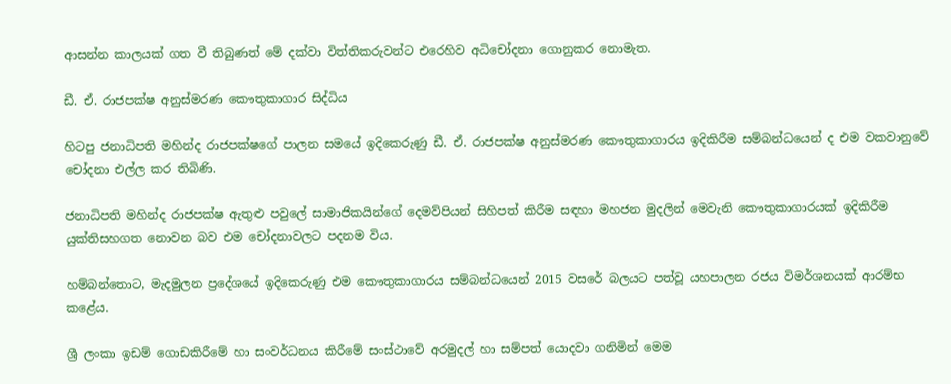ආසන්න කාලයක් ගත වී තිබුණත් මේ දක්වා විත්තිකරුවන්ට එරෙහිව අධිචෝදනා ගොනුකර නොමැත.

ඩී. ඒ. රාජපක්ෂ අනුස්මරණ කෞතුකාගාර සිද්ධිය

හිටපු ජනාධිපති මහින්ද රාජපක්ෂගේ පාලන සමයේ ඉදිකෙරුණු ඩී. ඒ. රාජපක්ෂ අනුස්මරණ කෞතුකාගාරය ඉදිකිරීම සම්බන්ධයෙන් ද එම වකවානුවේ චෝදනා එල්ල කර තිබිණි.

ජනාධිපති මහින්ද රාජපක්ෂ ඇතුළු පවුලේ සාමාජිකයින්ගේ දෙමව්පියන් සිහිපත් කිරීම සඳහා මහජන මුදලින් මෙවැනි කෞතුකාගාරයක් ඉදිකිරීම යුක්තිසහගත නොවන බව එම චෝදනාවලට පදනම විය.

හම්බන්තොට, මැදමුලන ප්‍රදේශයේ ඉදිකෙරුණු එම කෞතුකාගාරය සම්බන්ධයෙන් 2015 වසරේ බලයට පත්වූ යහපාලන රජය විමර්ශනයක් ආරම්භ කළේය.

ශ්‍රී ලංකා ඉඩම් ගොඩකිරීමේ හා සංවර්ධනය කිරීමේ සංස්ථාවේ අරමුදල් හා සම්පත් යොදවා ගනිමින් මෙම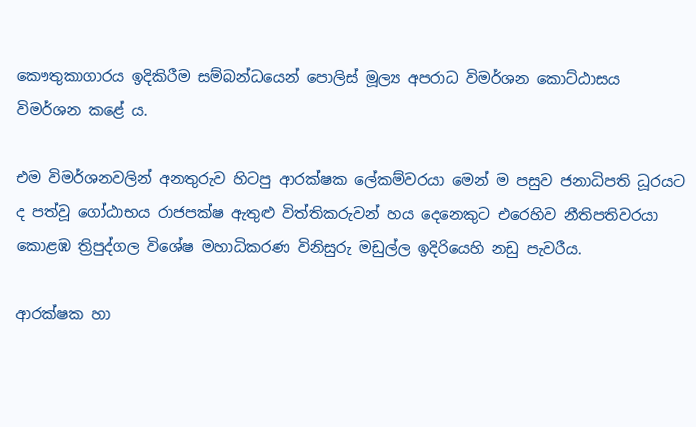කෞතුකාගාරය ඉදිකිරීම සම්බන්ධයෙන් පොලිස් මූල්‍ය අපරාධ විමර්ශන කොට්ඨාසය විමර්ශන කළේ ය.

එම විමර්ශනවලින් අනතුරුව හිටපු ආරක්ෂක ලේකම්වරයා මෙන් ම පසුව ජනාධිපති ධූරයට ද පත්වූ ගෝඨාභය රාජපක්ෂ ඇතුළු විත්තිකරුවන් හය දෙනෙකුට එරෙහිව නීතිපතිවරයා කොළඹ ත්‍රිපුද්ගල විශේෂ මහාධිකරණ විනිසුරු මඩුල්ල ඉදිරියෙහි නඩු පැවරීය.

ආරක්ෂක හා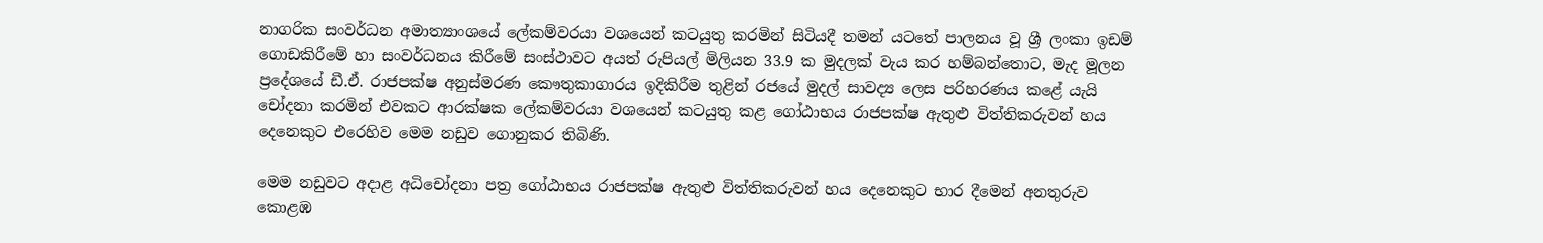නාගරික සංවර්ධන අමාත්‍යාංශයේ ලේකම්වරයා වශයෙන් කටයුතු කරමින් සිටියදී තමන් යටතේ පාලනය වූ ශ්‍රී ලංකා ඉඩම් ගොඩකිරීමේ හා සංවර්ධනය කිරීමේ සංස්ථාවට අයත් රුපියල් මිලියන 33.9 ක මුදලක් වැය කර හම්බන්තොට, මැද මූලන ප්‍රදේශයේ ඩී.ඒ. රාජපක්ෂ අනුස්මරණ කෞතුකාගාරය ඉදිකිරීම තුළින් රජයේ මුදල් සාවද්‍ය ලෙස පරිහරණය කළේ යැයි චෝදනා කරමින් එවකට ආරක්ෂක ලේකම්වරයා වශයෙන් කටයුතු කළ ගෝඨාභය රාජපක්ෂ ඇතුළු විත්තිකරුවන් හය දෙනෙකුට එරෙහිව මෙම නඩුව ගොනුකර තිබිණි.

මෙම නඩුවට අදාළ අධිචෝදනා පත්‍ර ගෝඨාභය රාජපක්ෂ ඇතුළු විත්තිකරුවන් හය දෙනෙකුට භාර දීමෙන් අනතුරුව කොළඹ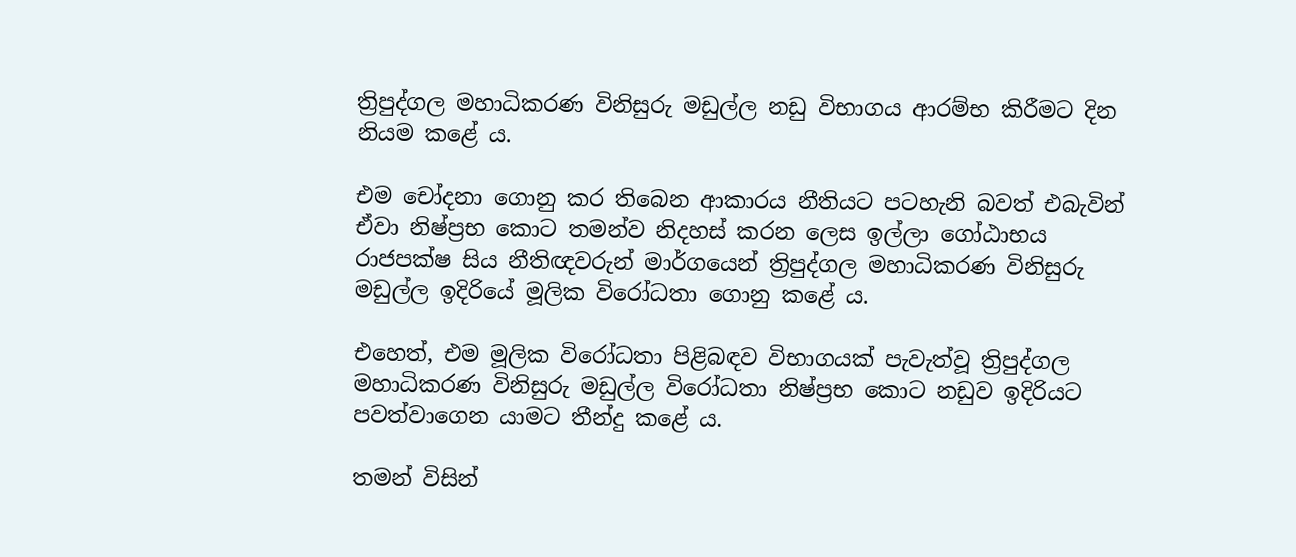ත්‍රිපුද්ගල මහාධිකරණ විනිසුරු මඩුල්ල නඩු විභාගය ආරම්භ කිරීමට දින නියම කළේ ය.

එම චෝදනා ගොනු කර තිබෙන ආකාරය නීතියට පටහැනි බවත් එබැවින් ඒවා නිෂ්ප්‍රභ කොට තමන්ව නිදහස් කරන ලෙස ඉල්ලා ගෝඨාභය රාජපක්ෂ සිය නීතිඥවරුන් මාර්ගයෙන් ත්‍රිපුද්ගල මහාධිකරණ විනිසුරු මඩුල්ල ඉදිරියේ මූලික විරෝධතා ගොනු කළේ ය.

එහෙත්, එම මූලික විරෝධතා පිළිබඳව විභාගයක් පැවැත්වූ ත්‍රිපුද්ගල මහාධිකරණ විනිසුරු මඩුල්ල විරෝධතා නිෂ්ප්‍රභ කොට නඩුව ඉදිරියට පවත්වාගෙන යාමට තීන්දු කළේ ය.

තමන් විසින්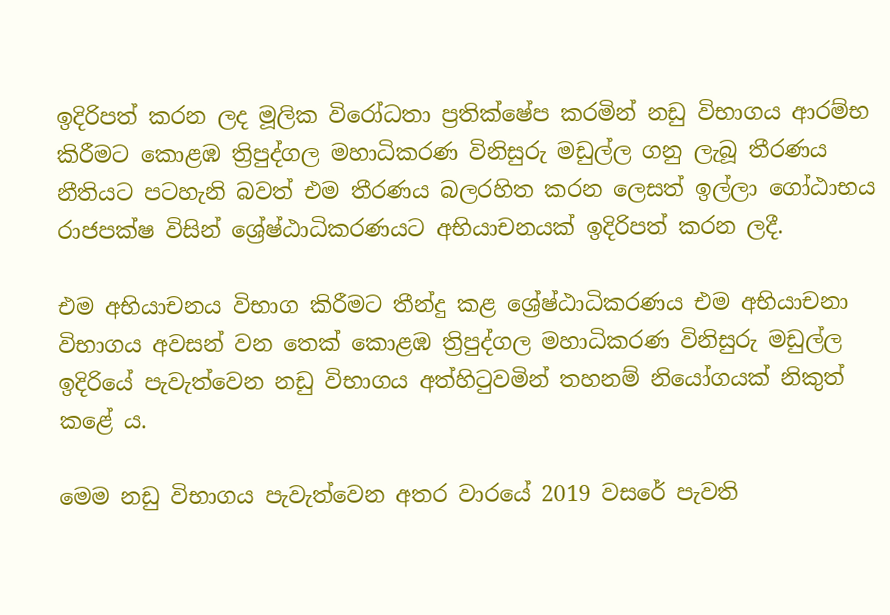ඉදිරිපත් කරන ලද මූලික විරෝධතා ප්‍රතික්ෂේප කරමින් නඩු විභාගය ආරම්භ කිරීමට කොළඹ ත්‍රිපුද්ගල මහාධිකරණ විනිසුරු මඩුල්ල ගනු ලැබූ තීරණය නීතියට පටහැනි බවත් එම තීරණය බලරහිත කරන ලෙසත් ඉල්ලා ගෝඨාභය රාජපක්ෂ විසින් ශ්‍රේෂ්ඨාධිකරණයට අභියාචනයක් ඉදිරිපත් කරන ලදී.

එම අභියාචනය විභාග කිරීමට තීන්දු කළ ශ්‍රේෂ්ඨාධිකරණය එම අභියාචනා විභාගය අවසන් වන තෙක් කොළඹ ත්‍රිපුද්ගල මහාධිකරණ විනිසුරු මඩුල්ල ඉදිරියේ පැවැත්වෙන නඩු විභාගය අත්හිටුවමින් තහනම් නියෝගයක් නිකුත් කළේ ය.

මෙම නඩු විභාගය පැවැත්වෙන අතර වාරයේ 2019 වසරේ පැවති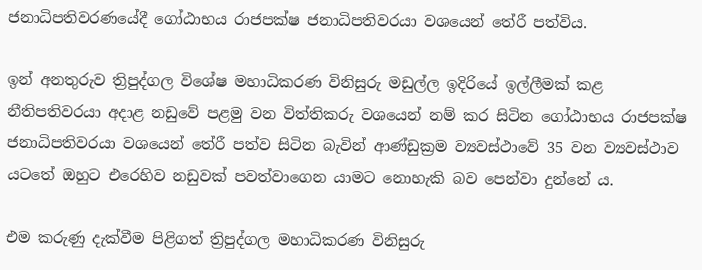ජනාධිපතිවරණයේදී ගෝඨාභය රාජපක්ෂ ජනාධිපතිවරයා වශයෙන් තේරී පත්විය.

ඉන් අනතුරුව ත්‍රිපුද්ගල විශේෂ මහාධිකරණ විනිසුරු මඩුල්ල ඉදිරියේ ඉල්ලීමක් කළ නීතිපතිවරයා අදාළ නඩුවේ පළමු වන විත්තිකරු වශයෙන් නම් කර සිටින ගෝඨාභය රාජපක්ෂ ජනාධිපතිවරයා වශයෙන් තේරී පත්ව සිටින බැවින් ආණ්ඩුක්‍රම ව්‍යවස්ථාවේ 35 වන ව්‍යවස්ථාව යටතේ ඔහුට එරෙහිව නඩුවක් පවත්වාගෙන යාමට නොහැකි බව පෙන්වා දුන්නේ ය.

එම කරුණු දැක්වීම පිළිගත් ත්‍රිපුද්ගල මහාධිකරණ විනිසුරු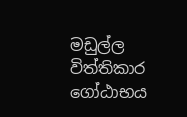මඩුල්ල විත්තිකාර ගෝඨාභය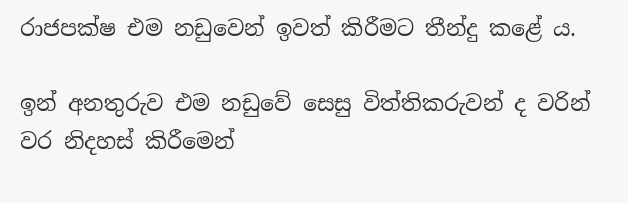රාජපක්ෂ එම නඩුවෙන් ඉවත් කිරීමට තීන්දු කළේ ය.

ඉන් අනතුරුව එම නඩුවේ සෙසු විත්තිකරුවන් ද වරින් වර නිදහස් කිරීමෙන්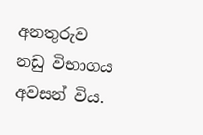අනතුරුව නඩු විභාගය අවසන් විය.